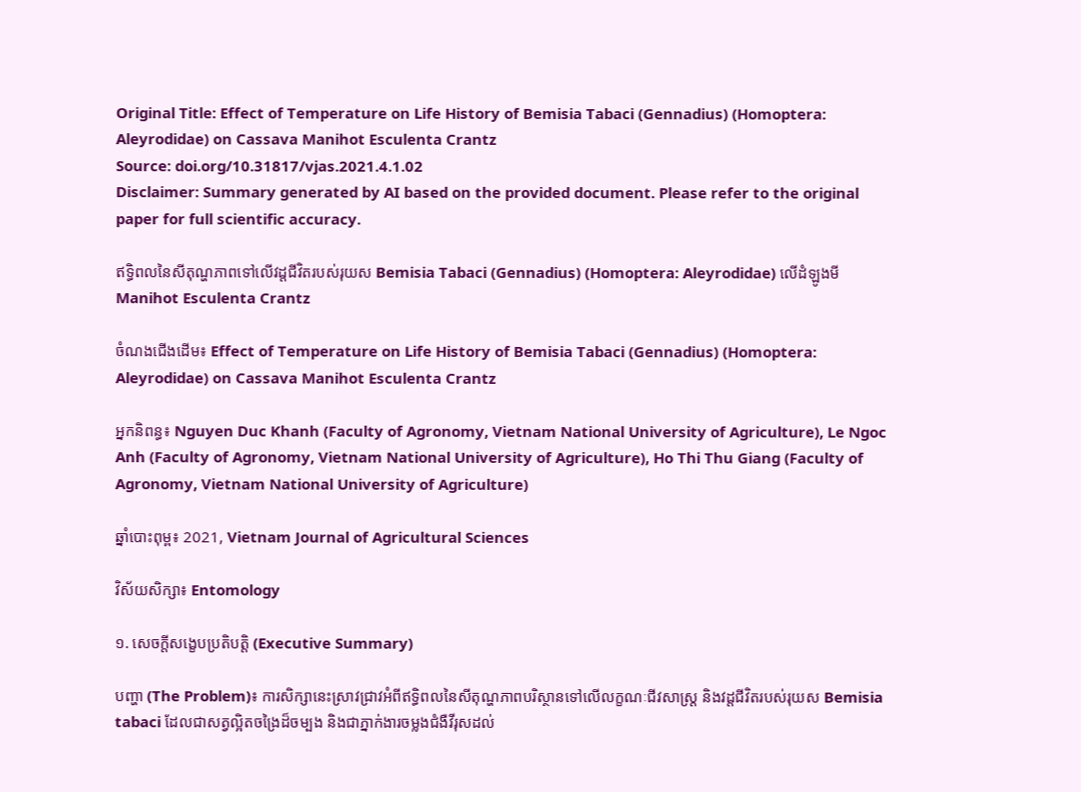Original Title: Effect of Temperature on Life History of Bemisia Tabaci (Gennadius) (Homoptera: Aleyrodidae) on Cassava Manihot Esculenta Crantz
Source: doi.org/10.31817/vjas.2021.4.1.02
Disclaimer: Summary generated by AI based on the provided document. Please refer to the original paper for full scientific accuracy.

ឥទ្ធិពលនៃសីតុណ្ហភាពទៅលើវដ្តជីវិតរបស់រុយស Bemisia Tabaci (Gennadius) (Homoptera: Aleyrodidae) លើដំឡូងមី Manihot Esculenta Crantz

ចំណងជើងដើម៖ Effect of Temperature on Life History of Bemisia Tabaci (Gennadius) (Homoptera: Aleyrodidae) on Cassava Manihot Esculenta Crantz

អ្នកនិពន្ធ៖ Nguyen Duc Khanh (Faculty of Agronomy, Vietnam National University of Agriculture), Le Ngoc Anh (Faculty of Agronomy, Vietnam National University of Agriculture), Ho Thi Thu Giang (Faculty of Agronomy, Vietnam National University of Agriculture)

ឆ្នាំបោះពុម្ព៖ 2021, Vietnam Journal of Agricultural Sciences

វិស័យសិក្សា៖ Entomology

១. សេចក្តីសង្ខេបប្រតិបត្តិ (Executive Summary)

បញ្ហា (The Problem)៖ ការសិក្សានេះស្រាវជ្រាវអំពីឥទ្ធិពលនៃសីតុណ្ហភាពបរិស្ថានទៅលើលក្ខណៈជីវសាស្ត្រ និងវដ្តជីវិតរបស់រុយស Bemisia tabaci ដែលជាសត្វល្អិតចង្រៃដ៏ចម្បង និងជាភ្នាក់ងារចម្លងជំងឺវីរុសដល់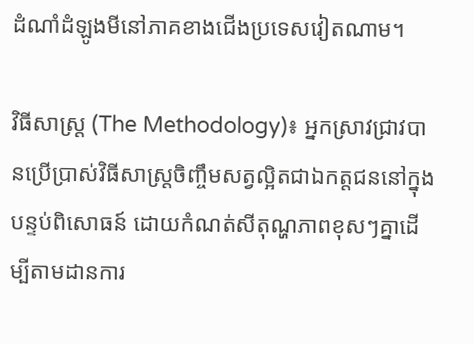ដំណាំដំឡូងមីនៅភាគខាងជើងប្រទេសវៀតណាម។

វិធីសាស្ត្រ (The Methodology)៖ អ្នកស្រាវជ្រាវបានប្រើប្រាស់វិធីសាស្ត្រចិញ្ចឹមសត្វល្អិតជាឯកត្តជននៅក្នុងបន្ទប់ពិសោធន៍ ដោយកំណត់សីតុណ្ហភាពខុសៗគ្នាដើម្បីតាមដានការ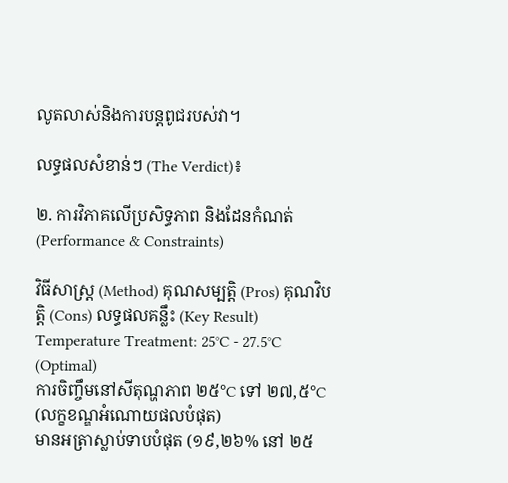លូតលាស់និងការបន្តពូជរបស់វា។

លទ្ធផលសំខាន់ៗ (The Verdict)៖

២. ការវិភាគលើប្រសិទ្ធភាព និងដែនកំណត់ (Performance & Constraints)

វិធីសាស្ត្រ (Method) គុណសម្បត្តិ (Pros) គុណវិបត្តិ (Cons) លទ្ធផលគន្លឹះ (Key Result)
Temperature Treatment: 25°C - 27.5°C (Optimal)
ការចិញ្ចឹមនៅសីតុណ្ហភាព ២៥°C ទៅ ២៧,៥°C (លក្ខខណ្ឌអំណោយផលបំផុត)
មានអត្រាស្លាប់ទាបបំផុត (១៩,២៦% នៅ ២៥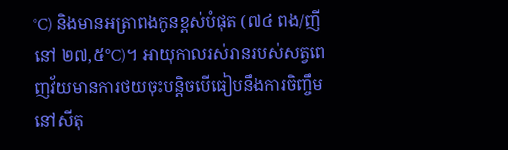°C) និងមានអត្រាពងកូនខ្ពស់បំផុត (៧៤ ពង/ញី នៅ ២៧,៥°C)។ អាយុកាលរស់រានរបស់សត្វពេញវ័យមានការថយចុះបន្តិចបើធៀបនឹងការចិញ្ចឹមនៅសីតុ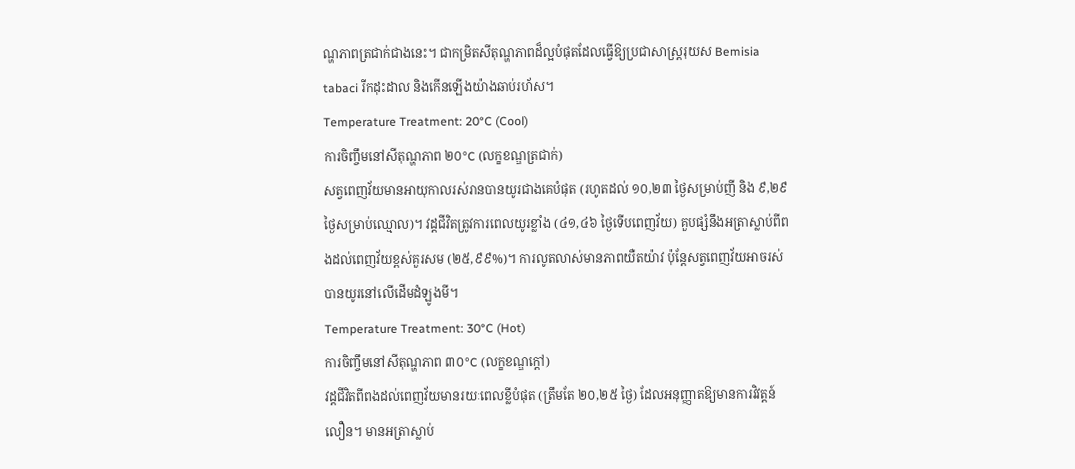ណ្ហភាពត្រជាក់ជាងនេះ។ ជាកម្រិតសីតុណ្ហភាពដ៏ល្អបំផុតដែលធ្វើឱ្យប្រជាសាស្ត្ររុយស Bemisia tabaci រីកដុះដាល និងកើនឡើងយ៉ាងឆាប់រហ័ស។
Temperature Treatment: 20°C (Cool)
ការចិញ្ចឹមនៅសីតុណ្ហភាព ២០°C (លក្ខខណ្ឌត្រជាក់)
សត្វពេញវ័យមានអាយុកាលរស់រានបានយូរជាងគេបំផុត (រហូតដល់ ១០,២៣ ថ្ងៃសម្រាប់ញី និង ៩,២៩ ថ្ងៃសម្រាប់ឈ្មោល)។ វដ្តជីវិតត្រូវការពេលយូរខ្លាំង (៤១,៤៦ ថ្ងៃទើបពេញវ័យ) គួបផ្សំនឹងអត្រាស្លាប់ពីពងដល់ពេញវ័យខ្ពស់គួរសម (២៥,៩៩%)។ ការលូតលាស់មានភាពយឺតយ៉ាវ ប៉ុន្តែសត្វពេញវ័យអាចរស់បានយូរនៅលើដើមដំឡូងមី។
Temperature Treatment: 30°C (Hot)
ការចិញ្ចឹមនៅសីតុណ្ហភាព ៣០°C (លក្ខខណ្ឌក្តៅ)
វដ្តជីវិតពីពងដល់ពេញវ័យមានរយៈពេលខ្លីបំផុត (ត្រឹមតែ ២០,២៥ ថ្ងៃ) ដែលអនុញ្ញាតឱ្យមានការវិវត្តន៍លឿន។ មានអត្រាស្លាប់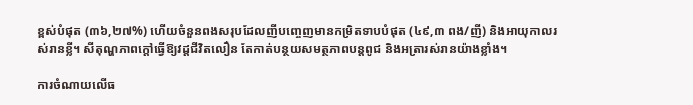ខ្ពស់បំផុត (៣៦,២៧%) ហើយចំនួនពងសរុបដែលញីបញ្ចេញមានកម្រិតទាបបំផុត (៤៩,៣ ពង/ញី) និងអាយុកាលរស់រានខ្លី។ សីតុណ្ហភាពក្តៅធ្វើឱ្យវដ្តជីវិតលឿន តែកាត់បន្ថយសមត្ថភាពបន្តពូជ និងអត្រារស់រានយ៉ាងខ្លាំង។

ការចំណាយលើធ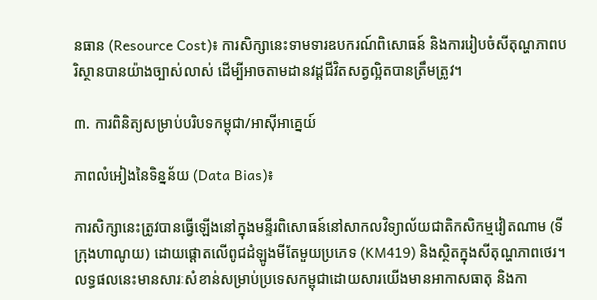នធាន (Resource Cost)៖ ការសិក្សានេះទាមទារឧបករណ៍ពិសោធន៍ និងការរៀបចំសីតុណ្ហភាពបរិស្ថានបានយ៉ាងច្បាស់លាស់ ដើម្បីអាចតាមដានវដ្តជីវិតសត្វល្អិតបានត្រឹមត្រូវ។

៣. ការពិនិត្យសម្រាប់បរិបទកម្ពុជា/អាស៊ីអាគ្នេយ៍

ភាពលំអៀងនៃទិន្នន័យ (Data Bias)៖

ការសិក្សានេះត្រូវបានធ្វើឡើងនៅក្នុងមន្ទីរពិសោធន៍នៅសាកលវិទ្យាល័យជាតិកសិកម្មវៀតណាម (ទីក្រុងហាណូយ) ដោយផ្តោតលើពូជដំឡូងមីតែមួយប្រភេទ (KM419) និងស្ថិតក្នុងសីតុណ្ហភាពថេរ។ លទ្ធផលនេះមានសារៈសំខាន់សម្រាប់ប្រទេសកម្ពុជាដោយសារយើងមានអាកាសធាតុ និងកា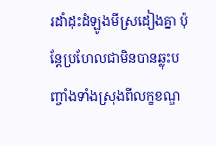រដាំដុះដំឡូងមីស្រដៀងគ្នា ប៉ុន្តែប្រហែលជាមិនបានឆ្លុះបញ្ចាំងទាំងស្រុងពីលក្ខខណ្ឌ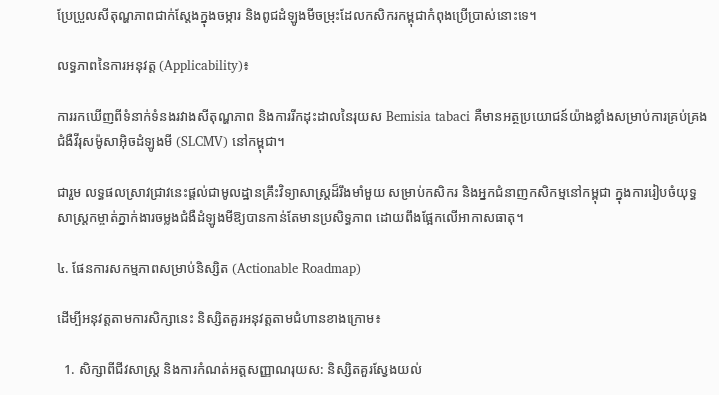ប្រែប្រួលសីតុណ្ហភាពជាក់ស្តែងក្នុងចម្ការ និងពូជដំឡូងមីចម្រុះដែលកសិករកម្ពុជាកំពុងប្រើប្រាស់នោះទេ។

លទ្ធភាពនៃការអនុវត្ត (Applicability)៖

ការរកឃើញពីទំនាក់ទំនងរវាងសីតុណ្ហភាព និងការរីកដុះដាលនៃរុយស Bemisia tabaci គឺមានអត្ថប្រយោជន៍យ៉ាងខ្លាំងសម្រាប់ការគ្រប់គ្រងជំងឺវីរុសម៉ូសាអ៊ិចដំឡូងមី (SLCMV) នៅកម្ពុជា។

ជារួម លទ្ធផលស្រាវជ្រាវនេះផ្តល់ជាមូលដ្ឋានគ្រឹះវិទ្យាសាស្ត្រដ៏រឹងមាំមួយ សម្រាប់កសិករ និងអ្នកជំនាញកសិកម្មនៅកម្ពុជា ក្នុងការរៀបចំយុទ្ធសាស្ត្រកម្ចាត់ភ្នាក់ងារចម្លងជំងឺដំឡូងមីឱ្យបានកាន់តែមានប្រសិទ្ធភាព ដោយពឹងផ្អែកលើអាកាសធាតុ។

៤. ផែនការសកម្មភាពសម្រាប់និស្សិត (Actionable Roadmap)

ដើម្បីអនុវត្តតាមការសិក្សានេះ និស្សិតគួរអនុវត្តតាមជំហានខាងក្រោម៖

  1. សិក្សាពីជីវសាស្ត្រ និងការកំណត់អត្តសញ្ញាណរុយស: និស្សិតគួរស្វែងយល់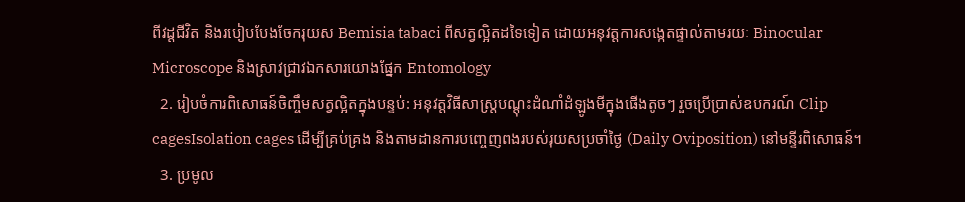ពីវដ្តជីវិត និងរបៀបបែងចែករុយស Bemisia tabaci ពីសត្វល្អិតដទៃទៀត ដោយអនុវត្តការសង្កេតផ្ទាល់តាមរយៈ Binocular Microscope និងស្រាវជ្រាវឯកសារយោងផ្នែក Entomology
  2. រៀបចំការពិសោធន៍ចិញ្ចឹមសត្វល្អិតក្នុងបន្ទប់: អនុវត្តវិធីសាស្ត្របណ្ដុះដំណាំដំឡូងមីក្នុងផើងតូចៗ រួចប្រើប្រាស់ឧបករណ៍ Clip cagesIsolation cages ដើម្បីគ្រប់គ្រង និងតាមដានការបញ្ចេញពងរបស់រុយសប្រចាំថ្ងៃ (Daily Oviposition) នៅមន្ទីរពិសោធន៍។
  3. ប្រមូល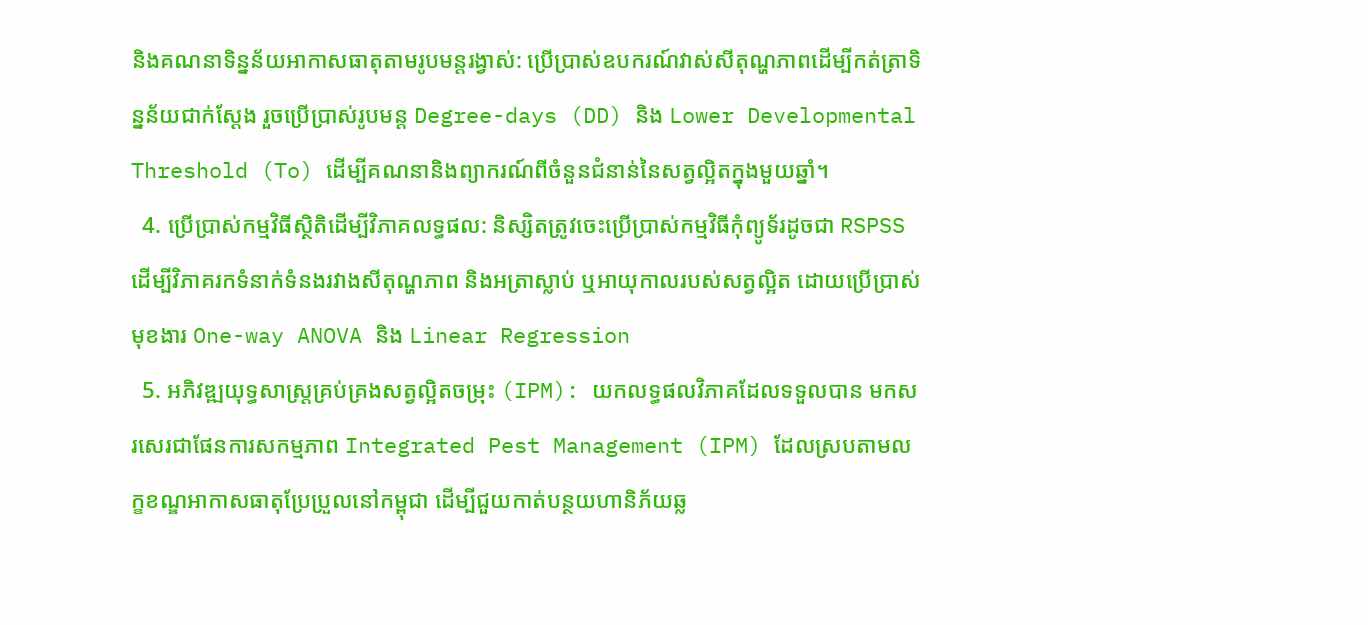និងគណនាទិន្នន័យអាកាសធាតុតាមរូបមន្តរង្វាស់: ប្រើប្រាស់ឧបករណ៍វាស់សីតុណ្ហភាពដើម្បីកត់ត្រាទិន្នន័យជាក់ស្តែង រួចប្រើប្រាស់រូបមន្ត Degree-days (DD) និង Lower Developmental Threshold (To) ដើម្បីគណនានិងព្យាករណ៍ពីចំនួនជំនាន់នៃសត្វល្អិតក្នុងមួយឆ្នាំ។
  4. ប្រើប្រាស់កម្មវិធីស្ថិតិដើម្បីវិភាគលទ្ធផល: និស្សិតត្រូវចេះប្រើប្រាស់កម្មវិធីកុំព្យូទ័រដូចជា RSPSS ដើម្បីវិភាគរកទំនាក់ទំនងរវាងសីតុណ្ហភាព និងអត្រាស្លាប់ ឬអាយុកាលរបស់សត្វល្អិត ដោយប្រើប្រាស់មុខងារ One-way ANOVA និង Linear Regression
  5. អភិវឌ្ឍយុទ្ធសាស្ត្រគ្រប់គ្រងសត្វល្អិតចម្រុះ (IPM): យកលទ្ធផលវិភាគដែលទទួលបាន មកសរសេរជាផែនការសកម្មភាព Integrated Pest Management (IPM) ដែលស្របតាមលក្ខខណ្ឌអាកាសធាតុប្រែប្រួលនៅកម្ពុជា ដើម្បីជួយកាត់បន្ថយហានិភ័យឆ្ល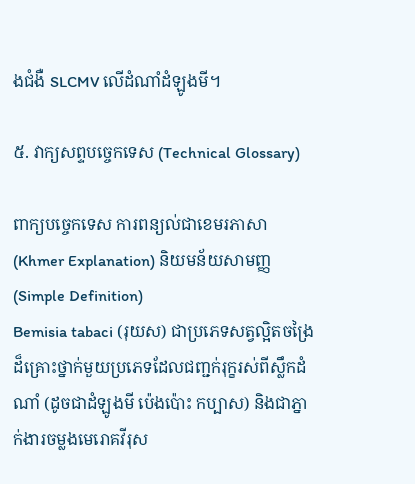ងជំងឺ SLCMV លើដំណាំដំឡូងមី។

៥. វាក្យសព្ទបច្ចេកទេស (Technical Glossary)

ពាក្យបច្ចេកទេស ការពន្យល់ជាខេមរភាសា (Khmer Explanation) និយមន័យសាមញ្ញ (Simple Definition)
Bemisia tabaci (រុយស) ជាប្រភេទសត្វល្អិតចង្រៃដ៏គ្រោះថ្នាក់មួយប្រភេទដែលជញ្ជក់រុក្ខរស់ពីស្លឹកដំណាំ (ដូចជាដំឡូងមី ប៉េងប៉ោះ កប្បាស) និងជាភ្នាក់ងារចម្លងមេរោគវីរុស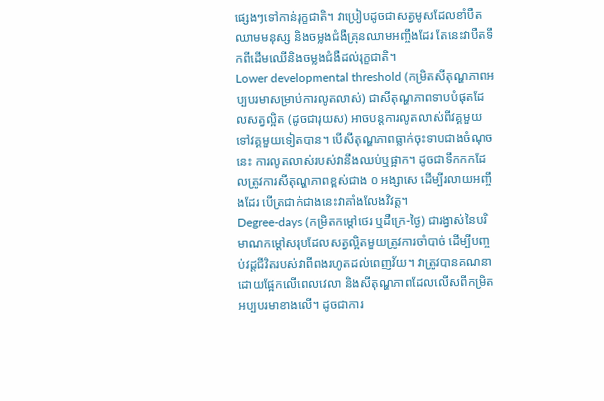ផ្សេងៗទៅកាន់រុក្ខជាតិ។ វាប្រៀបដូចជាសត្វមូសដែលខាំបឺតឈាមមនុស្ស និងចម្លងជំងឺគ្រុនឈាមអញ្ចឹងដែរ តែនេះវាបឺតទឹកពីដើមឈើនិងចម្លងជំងឺដល់រុក្ខជាតិ។
Lower developmental threshold (កម្រិតសីតុណ្ហភាពអប្បបរមាសម្រាប់ការលូតលាស់) ជាសីតុណ្ហភាពទាបបំផុតដែលសត្វល្អិត (ដូចជារុយស) អាចបន្តការលូតលាស់ពីវគ្គមួយទៅវគ្គមួយទៀតបាន។ បើសីតុណ្ហភាពធ្លាក់ចុះទាបជាងចំណុចនេះ ការលូតលាស់របស់វានឹងឈប់ឬផ្អាក។ ដូចជាទឹកកកដែលត្រូវការសីតុណ្ហភាពខ្ពស់ជាង ០ អង្សាសេ ដើម្បីរលាយអញ្ចឹងដែរ បើត្រជាក់ជាងនេះវាគាំងលែងវិវត្ត។
Degree-days (កម្រិតកម្តៅថេរ ឬដឺក្រេ-ថ្ងៃ) ជារង្វាស់នៃបរិមាណកម្តៅសរុបដែលសត្វល្អិតមួយត្រូវការចាំបាច់ ដើម្បីបញ្ចប់វដ្តជីវិតរបស់វាពីពងរហូតដល់ពេញវ័យ។ វាត្រូវបានគណនាដោយផ្អែកលើពេលវេលា និងសីតុណ្ហភាពដែលលើសពីកម្រិតអប្បបរមាខាងលើ។ ដូចជាការ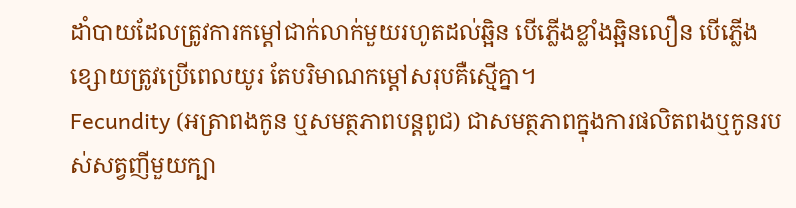ដាំបាយដែលត្រូវការកម្តៅជាក់លាក់មួយរហូតដល់ឆ្អិន បើភ្លើងខ្លាំងឆ្អិនលឿន បើភ្លើងខ្សោយត្រូវប្រើពេលយូរ តែបរិមាណកម្តៅសរុបគឺស្មើគ្នា។
Fecundity (អត្រាពងកូន ឬសមត្ថភាពបន្តពូជ) ជាសមត្ថភាពក្នុងការផលិតពងឬកូនរបស់សត្វញីមួយក្បា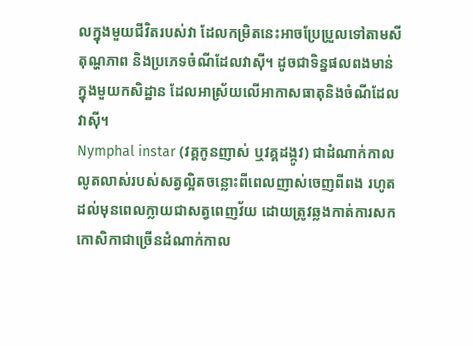លក្នុងមួយជីវិតរបស់វា ដែលកម្រិតនេះអាចប្រែប្រួលទៅតាមសីតុណ្ហភាព និងប្រភេទចំណីដែលវាស៊ី។ ដូចជាទិន្នផលពងមាន់ក្នុងមួយកសិដ្ឋាន ដែលអាស្រ័យលើអាកាសធាតុនិងចំណីដែលវាស៊ី។
Nymphal instar (វគ្គកូនញាស់ ឬវគ្គដង្កូវ) ជាដំណាក់កាលលូតលាស់របស់សត្វល្អិតចន្លោះពីពេលញាស់ចេញពីពង រហូតដល់មុនពេលក្លាយជាសត្វពេញវ័យ ដោយត្រូវឆ្លងកាត់ការសកកោសិកាជាច្រើនដំណាក់កាល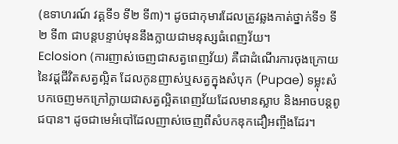(ឧទាហរណ៍ វគ្គទី១ ទី២ ទី៣)។ ដូចជាកុមារដែលត្រូវឆ្លងកាត់ថ្នាក់ទី១ ទី២ ទី៣ ជាបន្តបន្ទាប់មុននឹងក្លាយជាមនុស្សធំពេញវ័យ។
Eclosion (ការញាស់ចេញជាសត្វពេញវ័យ) គឺជាដំណើរការចុងក្រោយនៃវដ្តជីវិតសត្វល្អិត ដែលកូនញាស់ឬសត្វក្នុងសំបុក (Pupae) ទម្លុះសំបកចេញមកក្រៅក្លាយជាសត្វល្អិតពេញវ័យដែលមានស្លាប និងអាចបន្តពូជបាន។ ដូចជាមេអំបៅដែលញាស់ចេញពីសំបកឌុកដឿអញ្ចឹងដែរ។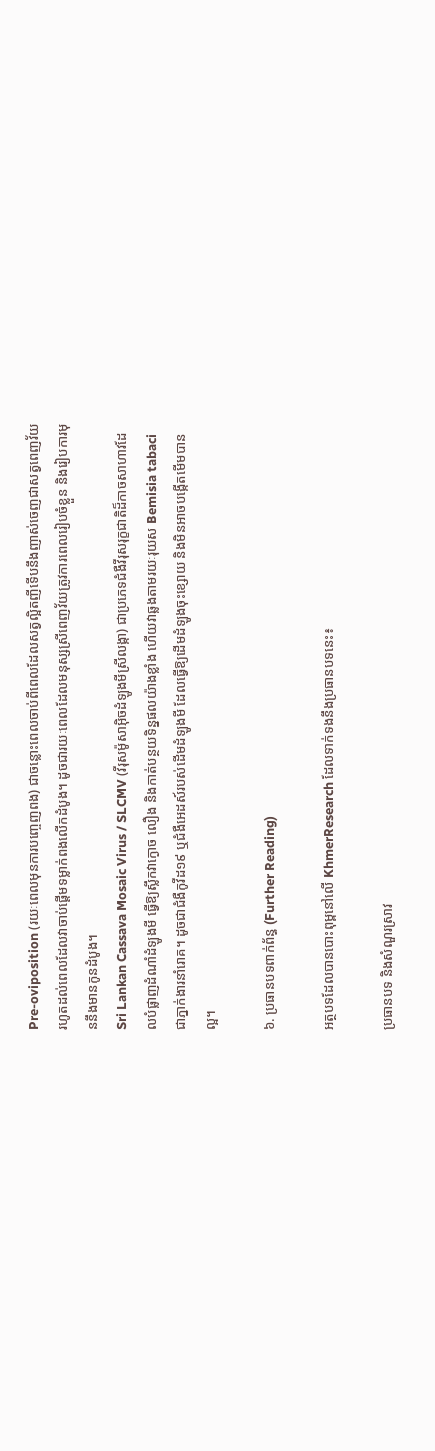Pre-oviposition (រយៈពេលមុនការបញ្ចេញពង) ជាចន្លោះពេលចាប់ពីពេលដែលសត្វល្អិតញីទើបនឹងញាស់ចេញជាសត្វពេញវ័យ រហូតដល់ពេលដែលវាចាប់ផ្តើមទម្លាក់ពងលើកដំបូង។ ដូចជារយៈពេលដែលមនុស្សស្រីពេញវ័យត្រូវការពេលរៀបចំខ្លួន និងរៀបការមុននឹងមានកូនដំបូង។
Sri Lankan Cassava Mosaic Virus / SLCMV (វីរុសម៉ូសាអ៊ិចដំឡូងមីស្រីលង្កា) ជាប្រភេទជំងឺវីរុសរុក្ខជាតិដ៏កាចសាហាវដែលបំផ្លាញដំណាំដំឡូងមី ធ្វើឱ្យស្លឹកវាក្ងោច លឿង និងកាត់បន្ថយទិន្នផលយ៉ាងខ្លាំង ហើយវាឆ្លងតាមរយៈរុយស Bemisia tabaci ជាភ្នាក់ងារនាំរោគ។ ដូចជាជំងឺកូវីដ១៩ ឬជំងឺអេដស៍របស់ដើមដំឡូងមី ដែលធ្វើឱ្យដើមដំឡូងចុះខ្សោយ និងមិនអាចបង្កើតមើមបានល្អ។

៦. ប្រធានបទពាក់ព័ន្ធ (Further Reading)

អត្ថបទដែលបានបោះពុម្ពនៅលើ KhmerResearch ដែលទាក់ទងនឹងប្រធានបទនេះ៖

ប្រធានបទ និងសំណួរស្រាវ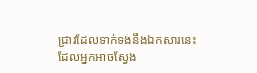ជ្រាវដែលទាក់ទងនឹងឯកសារនេះ ដែលអ្នកអាចស្វែង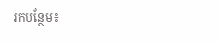រកបន្ថែម៖